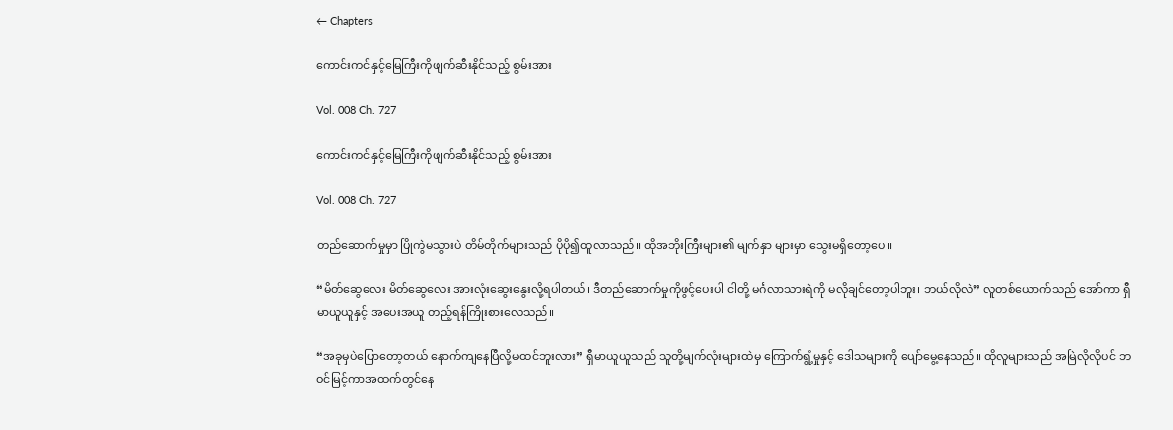← Chapters

ကောင်းကင်နှင့်မြေကြီးကိုဖျက်ဆီးနိုင်သည့် စွမ်းအား

Vol. 008 Ch. 727

ကောင်းကင်နှင့်မြေကြီးကိုဖျက်ဆီးနိုင်သည့် စွမ်းအား

Vol. 008 Ch. 727

တည်ဆောက်မှုမှာ ပြိုကွဲမသွားပဲ တိမ်တိုက်များသည် ပိုပို၍ထူလာသည်။ ထိုအဘိုးကြီးများ၏ မျက်နှာ များမှာ သွေးမရှိတော့ပေ။

“မိတ်ဆွေလေး မိတ်ဆွေလေး အားလုံးဆွေးနွေးလို့ရပါတယ်၊ ဒီတည်ဆောက်မှုကိုဖွင့်ပေးပါ ငါတို့ မင်္ဂလာသားရဲကို မလိုချင်တော့ပါဘူး၊ ဘယ်လိုလဲ” လူတစ်ယောက်သည် အော်ကာ ရှီမာယူယူနှင့် အပေးအယူ တည့်ရန်ကြိုးစားလေသည်။

“အခုမှပဲပြောတော့တယ် နောက်ကျနေပြီလို့မထင်ဘူးလား” ရှီမာယူယူသည် သူတို့မျက်လုံးများထဲမှ ကြောက်ရွံ့မှုနှင့် ဒေါသများကို ပျော်မွေ့နေသည်။ ထိုလူများသည် အမြဲလိုလိုပင် ဘဝင်မြင့်ကာအထက်တွင်နေ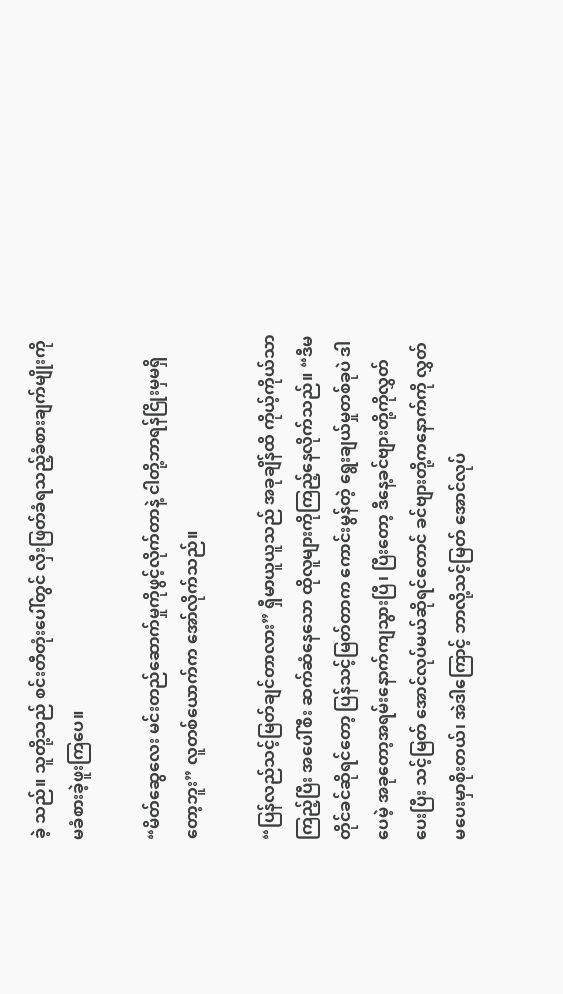ခဲ့ သည်။ သူတို့သည် စင်းတီတုံးပေါ်တွင် လှီးဖြတ်ခံရသည့်ခံစားချက်မျိုးကို မခံစားခဲ့ဖူးကြပေ။

“မိတ်ဆွေလေး မင်းတည်ဆောက်မှုကိုဖွင့်လိုက်တာနဲ့ ငါတို့ဘာရန်ငြိုးမှမရှိတော့ဘူး” လူတစ်ယောက်က အော်လိုက်သည်။

“ပြန်လည်သင့်မြတ်ချင်တာလား” ရှီမာယူယူသည် အခုချိန်ထိ ကိုယ့်ကိုယ်သာကြည့်ပြီး အပေါ်စီး ဆက်ဆံနေသော ထိုလူများကိုကြည့်နေလိုက်သည်။ “ဒီမတိုင်ခင်ဆိုရင်တော့ ပြန်သင့်မြတ်တာက ကောင်းမွန်တဲ့ ရွေးချယ်မှုတစ်ခုပဲ ဒါပေမဲ့ အခုတော့အရမ်းနောက်ကျသွားပြီ၊ ပြီးတော့ ဒီနေ့ခင်ဗျားတို့ကိုလွှတ်ပေးပြီး သင့်မြတ် အောင်လုပ်မယ်ဆိုရင်တောင် ခင်ဗျားတို့ကနောက်ကို လွှတ်မပေးမှာစိုးတယ်၊ အဲဒါကြောင့် ဘာလို့သင့်မြတ် အောင်လုပ်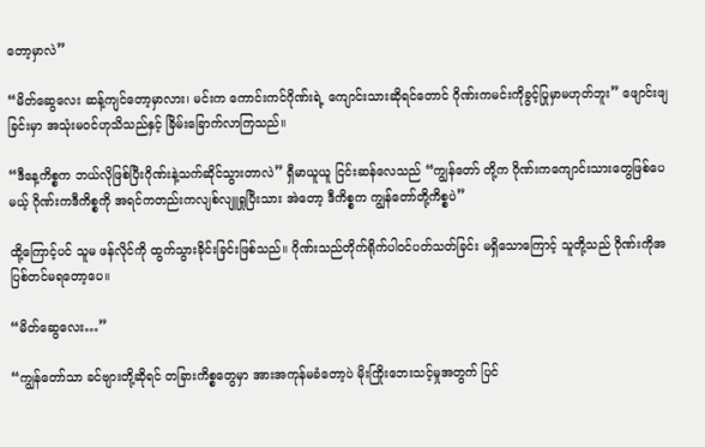တော့မှာလဲ”

“မိတ်ဆွေလေး ဆန့်ကျင်တော့မှာလား၊ မင်းက ကောင်းကင်ဂိုဏ်းရဲ့ ကျောင်းသားဆိုရင်တောင် ဂိုဏ်းကမင်းကိုခွင့်ပြုမှာမဟုတ်ဘူး” ဖျောင်းဖျခြင်းမှာ အသုံးမဝင်ဟုသိသည်နှင့် ခြိမ်းခြောက်လာကြသည်။

“ဒီနေ့ကိစ္စက ဘယ်လိုဖြစ်ပြီးဂိုဏ်းနဲ့သက်ဆိုင်သွားတာလဲ” ရှီမာယူယူ ငြင်းဆန်လေသည် “ကျွန်တော် တို့က ဂိုဏ်းကကျောင်းသားတွေဖြစ်ပေမယ့် ဂိုဏ်းကဒီကိစ္စကို အရင်ကတည်းကလျစ်လျူရှုပြီးသား အဲတော့ ဒီကိစ္စက ကျွန်တော်တို့ကိစ္စပဲ”

ထို့ကြောင့်ပင် သူမ ဖန်လိုင်ကို ထွက်သွားခိုင်းခြင်းဖြစ်သည်။ ဂိုဏ်းသည်တိုက်ရိုက်ပါဝင်ပတ်သတ်ခြင်း မရှိသောကြောင့် သူတို့သည် ဂိုဏ်းကိုအပြစ်တင်မရတော့ပေ။

“မိတ်ဆွေလေး…”

“ကျွန်တော်သာ ခင်ဗျားတို့ဆိုရင် တခြားကိစ္စတွေမှာ အားအကုန်မခံတော့ပဲ မိုးကြိုးဘေးသင့်မှုအတွက် ပြင်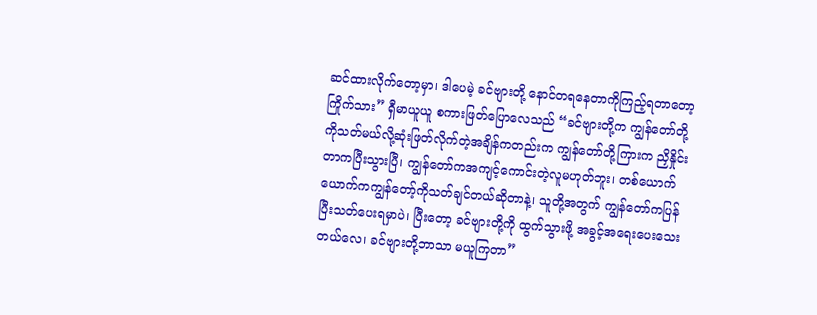ဆင်ထားလိုက်တော့မှာ၊ ဒါပေမဲ့ ခင်ဗျားတို့ နောင်တရနေတာကိုကြည့်ရတာတော့ ကြိုက်သား” ရှီမာယူယူ စကားဖြတ်ပြောလေသည် “ခင်ဗျားတို့က ကျွန်တော်တို့ကိုသတ်မယ်လို့ဆုံးဖြတ်လိုက်တဲ့အချိန်ကတည်းက ကျွန်တော်တို့ကြားက ညှိနှိုင်းတာကပြီးသွားပြီ၊ ကျွန်တော်ကအကျင့်ကောင်းတဲ့လူမဟုတ်ဘူး၊ တစ်ယောက် ယောက်ကကျွန်တော့်ကိုသတ်ချင်တယ်ဆိုတာနဲ့၊ သူတို့အတွက် ကျွန်တော်ကပြန်ပြီးသတ်ပေးရမှာပဲ၊ ပြီးတော့ ခင်ဗျားတို့ကို ထွက်သွားဖို့ အခွင့်အရေးပေးသေးတယ်လေ၊ ခင်ဗျားတို့ဘာသာ မယူကြတာ”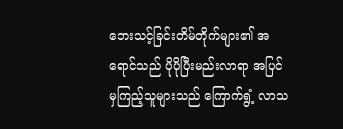ဘေးသင့်ခြင်းတိမ်တိုက်များ၏ အရောင်သည် ပိုပိုပြီးမည်းလာရာ အပြင်မှကြည့်သူများသည် ကြောက်ရွံ့ လာသ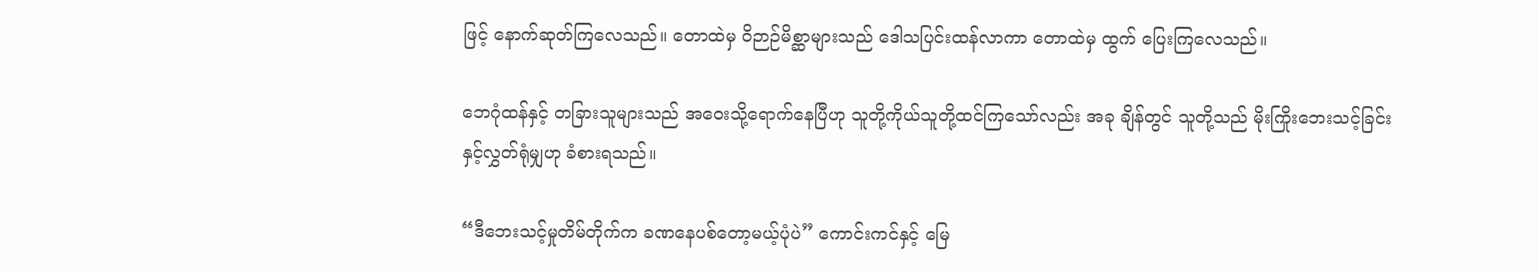ဖြင့် နောက်ဆုတ်ကြလေသည်။ တောထဲမှ ဝိဉာဉ်မိစ္ဆာများသည် ဒေါသပြင်းထန်လာကာ တောထဲမှ ထွက် ပြေးကြလေသည်။

ဘေဂုံထန်နှင့် တခြားသူများသည် အဝေးသို့ရောက်နေပြီဟု သူတို့ကိုယ်သူတို့ထင်ကြသော်လည်း အခု ချိန်တွင် သူတို့သည် မိုးကြိုးဘေးသင့်ခြင်းနှင့်လွှတ်ရုံမျှဟု ခံစားရသည်။

“ဒီဘေးသင့်မှုတိမ်တိုက်က ခဏနေပစ်တော့မယ့်ပုံပဲ” ကောင်းကင်နှင့် မြေ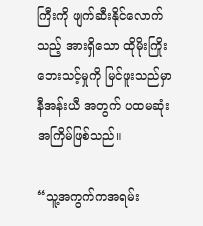ကြီးကို ဖျက်ဆီးနိုင်လောက် သည့် အားရှိသော ထိုမိုးကြိုးဘေးသင့်မှုကို မြင်ဖူးသည်မှာ နီအန်းယီ အတွက် ပထမဆုံးအကြိမ်ဖြစ်သည်။

“သူ့အကွက်ကအရမ်း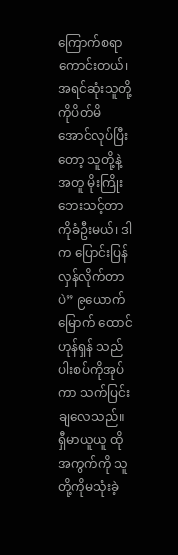ကြောက်စရာကောင်းတယ်၊ အရင်ဆုံးသူတို့ကိုပိတ်မိအောင်လုပ်ပြီးတော့ သူတို့နဲ့ အတူ မိုးကြိုးဘေးသင့်တာကိုခံဦးမယ်၊ ဒါက ပြောင်းပြန်လှန်လိုက်တာပဲ” ၉ယောက်မြောက် ထောင်ဟုန်ရှန် သည် ပါးစပ်ကိုအုပ်ကာ သက်ပြင်းချလေသည်။ ရှီမာယူယူ ထိုအကွက်ကို သူတို့ကိုမသုံးခဲ့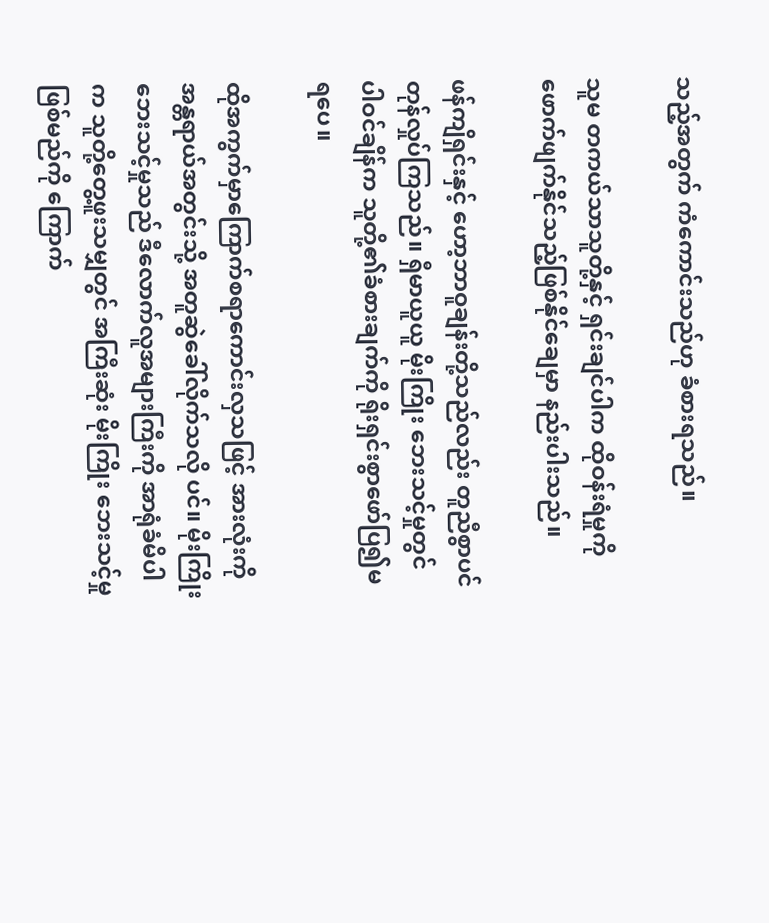သည့်အတွက် ကံကောင်းသည်ဟု ခံစားရသည်။

သူမ တကယ်သာသူတို့နှင့် ရှင်းချင်ပါက ထိုဝန်းရံမှုကိုဖောက်ဖျက်နိုင်သည့်ဖြစ်နိုင်ချေမှာ နည်းပါးသည်။

ဖန်ကျိရှင်းနှင့် ဟော့ဘာဝူချန်းတို့သည်လည်း တူညီစွာပင် တုန်လှုပ်ကြသည်။ ရှီမာယူယူ မိုးကြိုး ဘေးသင့်မှုတွင် ပါဝင်ချိန်က သူတို့၏ခံစားချက်ကို ရိုးရှင်းစွာဖော်ပြ၍မရပေ။

ထိုအကွက်မှာကြောက်စရာကောင်းလှသဖြင့် အားလုံးကိုအန္တရာယ်အတွင်းသို့ အတူဆွဲခေါ်လိုက်သလို ပင်။ မိုးကြိုးဘေးသင့်မှုသည် ဒီလောက်လူအများကြီးကို အာရုံခံမိပါက သူတို့တွေ့ဖူးသမျှတွင် အကြီးဆုံး မိုးကြိုး ဘေးသင့်မှုဖြစ်မည်ကို ကြောက်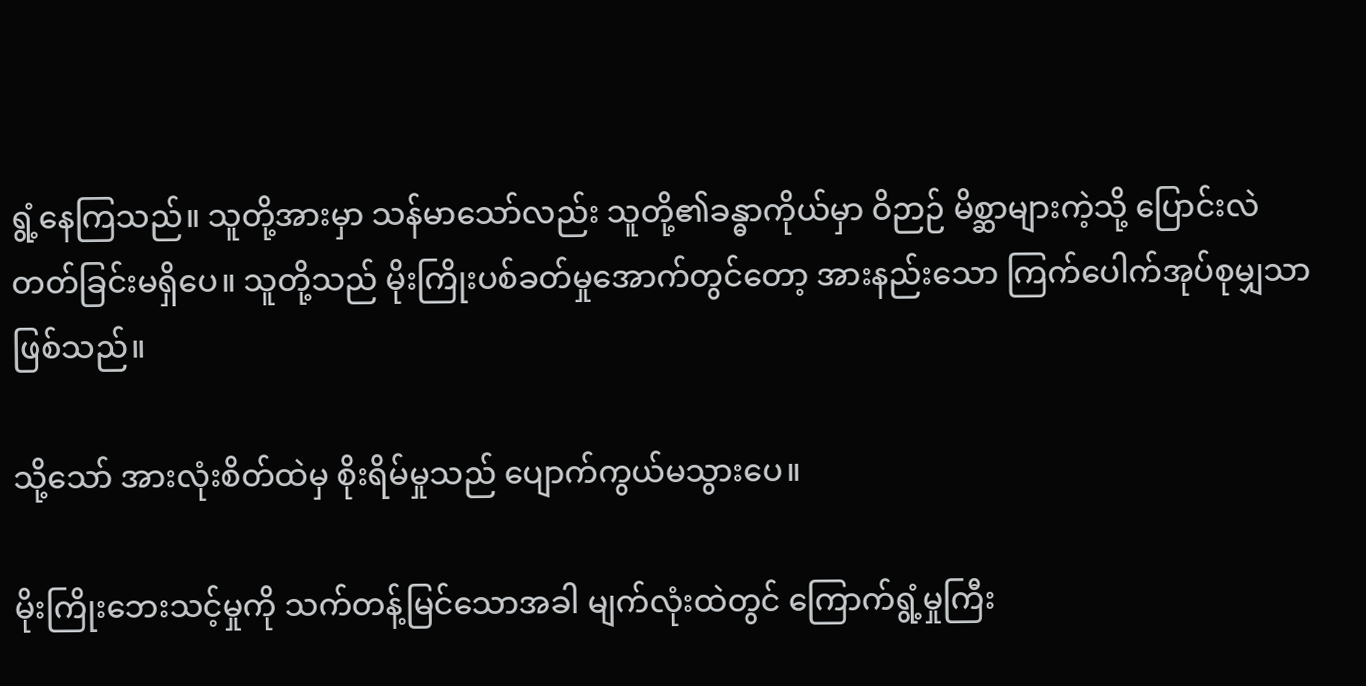ရွံ့နေကြသည်။ သူတို့အားမှာ သန်မာသော်လည်း သူတို့၏ခန္ဓာကိုယ်မှာ ဝိဉာဉ် မိစ္ဆာများကဲ့သို့ ပြောင်းလဲတတ်ခြင်းမရှိပေ။ သူတို့သည် မိုးကြိုးပစ်ခတ်မှုအောက်တွင်တော့ အားနည်းသော ကြက်ပေါက်အုပ်စုမျှသာဖြစ်သည်။

သို့သော် အားလုံးစိတ်ထဲမှ စိုးရိမ်မှုသည် ပျောက်ကွယ်မသွားပေ။

မိုးကြိုးဘေးသင့်မှုကို သက်တန့်မြင်သောအခါ မျက်လုံးထဲတွင် ကြောက်ရွံ့မှုကြီး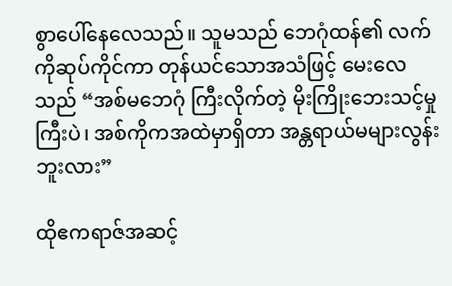စွာပေါ်နေလေသည်။ သူမသည် ဘေဂုံထန်၏ လက်ကိုဆုပ်ကိုင်ကာ တုန်ယင်သောအသံဖြင့် မေးလေသည် “အစ်မဘေဂုံ ကြီးလိုက်တဲ့ မိုးကြိုးဘေးသင့်မှုကြီးပဲ၊ အစ်ကိုကအထဲမှာရှိတာ အန္တရာယ်မများလွန်းဘူးလား”

ထိုဧကရာဇ်အဆင့်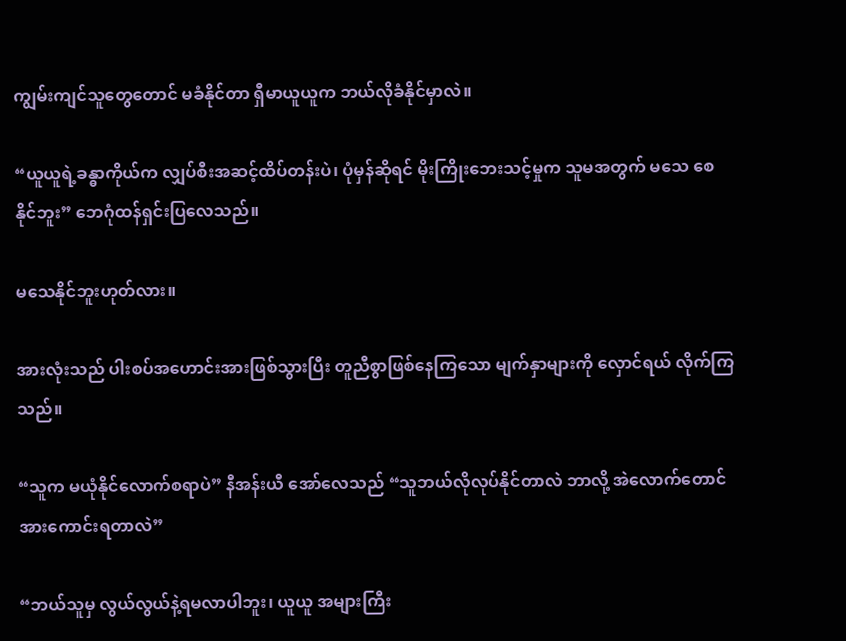ကျွမ်းကျင်သူတွေတောင် မခံနိုင်တာ ရှီမာယူယူက ဘယ်လိုခံနိုင်မှာလဲ။

“ယူယူရဲ့ခန္ဓာကိုယ်က လျှပ်စီးအဆင့်ထိပ်တန်းပဲ၊ ပုံမှန်ဆိုရင် မိုးကြိုးဘေးသင့်မှုက သူမအတွက် မသေ စေနိုင်ဘူး” ဘေဂုံထန်ရှင်းပြလေသည်။

မသေနိုင်ဘူးဟုတ်လား။

အားလုံးသည် ပါးစပ်အဟောင်းအားဖြစ်သွားပြီး တူညီစွာဖြစ်နေကြသော မျက်နှာများကို လှောင်ရယ် လိုက်ကြသည်။

“သူက မယုံနိုင်လောက်စရာပဲ” နီအန်းယီ အော်လေသည် “သူဘယ်လိုလုပ်နိုင်တာလဲ ဘာလို့ အဲလောက်တောင်အားကောင်းရတာလဲ”

“ဘယ်သူမှ လွယ်လွယ်နဲ့ရမလာပါဘူး၊ ယူယူ အများကြီး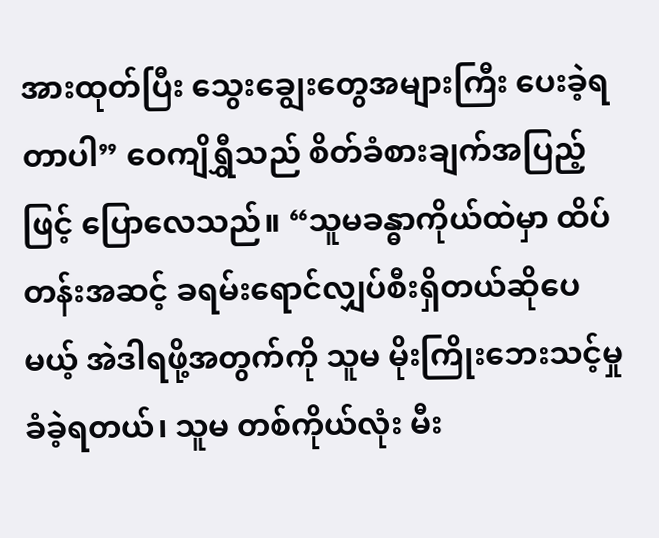အားထုတ်ပြီး သွေးချွေးတွေအများကြီး ပေးခဲ့ရတာပါ” ဝေကျိရွှီသည် စိတ်ခံစားချက်အပြည့်ဖြင့် ပြောလေသည်။ “သူမခန္ဓာကိုယ်ထဲမှာ ထိပ်တန်းအဆင့် ခရမ်းရောင်လျှပ်စီးရှိတယ်ဆိုပေမယ့် အဲဒါရဖို့အတွက်ကို သူမ မိုးကြိုးဘေးသင့်မှုခံခဲ့ရတယ်၊ သူမ တစ်ကိုယ်လုံး မီး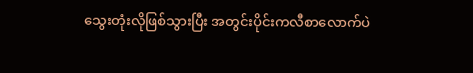သွေးတုံးလိုဖြစ်သွားပြီး အတွင်းပိုင်းကလီစာလောက်ပဲ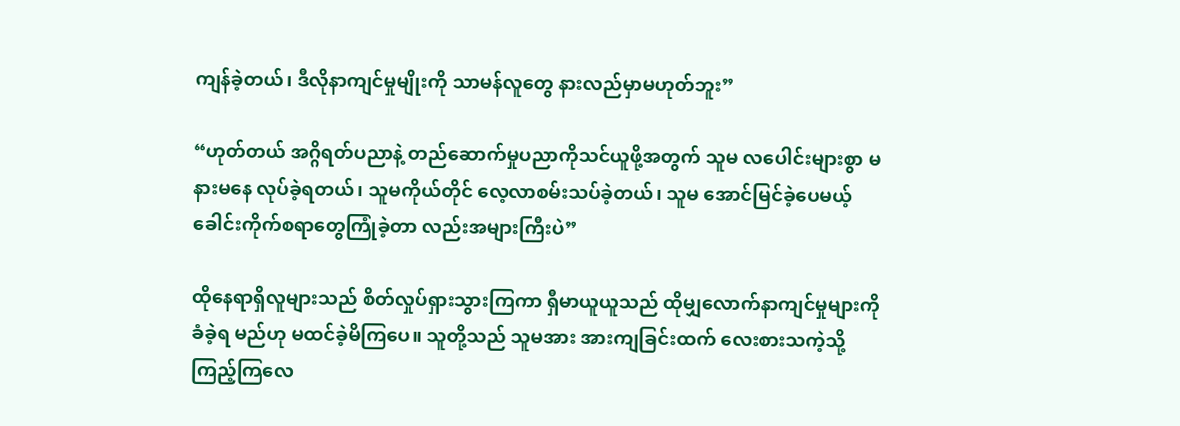ကျန်ခဲ့တယ်၊ ဒီလိုနာကျင်မှုမျိုးကို သာမန်လူတွေ နားလည်မှာမဟုတ်ဘူး”

“ဟုတ်တယ် အဂ္ဂိရတ်ပညာနဲ့ တည်ဆောက်မှုပညာကိုသင်ယူဖို့အတွက် သူမ လပေါင်းများစွာ မနားမနေ လုပ်ခဲ့ရတယ်၊ သူမကိုယ်တိုင် လေ့လာစမ်းသပ်ခဲ့တယ်၊ သူမ အောင်မြင်ခဲ့ပေမယ့် ခေါင်းကိုက်စရာတွေကြုံခဲ့တာ လည်းအများကြီးပဲ”

ထိုနေရာရှိလူများသည် စိတ်လှုပ်ရှားသွားကြကာ ရှီမာယူယူသည် ထိုမျှလောက်နာကျင်မှုများကိုခံခဲ့ရ မည်ဟု မထင်ခဲ့မိကြပေ။ သူတို့သည် သူမအား အားကျခြင်းထက် လေးစားသကဲ့သို့ကြည့်ကြလေ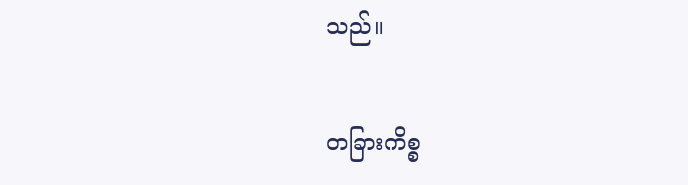သည်။

တခြားကိစ္စ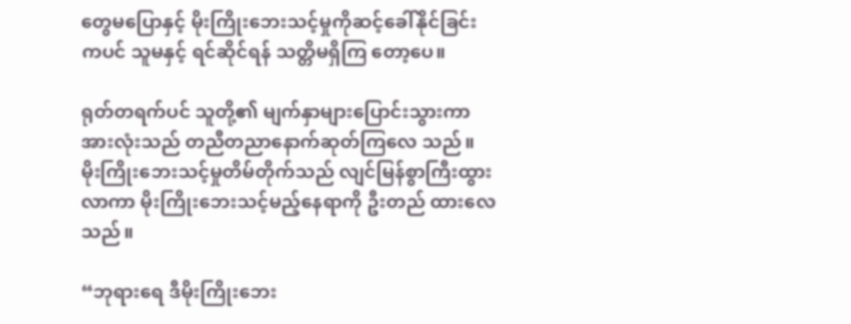တွေမပြောနှင့် မိုးကြိုးဘေးသင့်မှုကိုဆင့်ခေါ်နိုင်ခြင်းကပင် သူမနှင့် ရင်ဆိုင်ရန် သတ္တိမရှိကြ တော့ပေ။

ရုတ်တရက်ပင် သူတို့၏ မျက်နှာများပြောင်းသွားကာ အားလုံးသည် တညီတညာနောက်ဆုတ်ကြလေ သည်။ မိုးကြိုးဘေးသင့်မှုတိမ်တိုက်သည် လျင်မြန်စွာကြီးထွားလာကာ မိုးကြိုးဘေးသင့်မည့်နေရာကို ဦးတည် ထားလေသည်။

“ဘုရားရေ ဒီမိုးကြိုးဘေး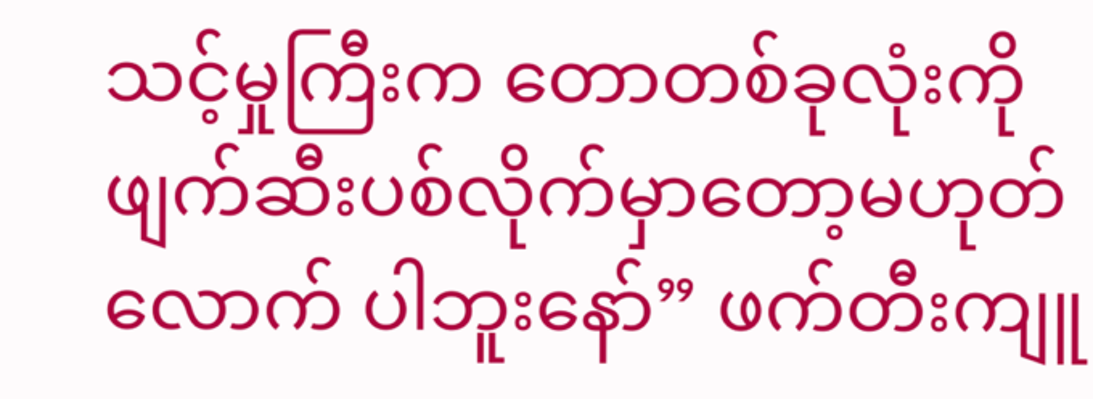သင့်မှုကြီးက တောတစ်ခုလုံးကို ဖျက်ဆီးပစ်လိုက်မှာတော့မဟုတ်လောက် ပါဘူးနော်” ဖက်တီးကျူ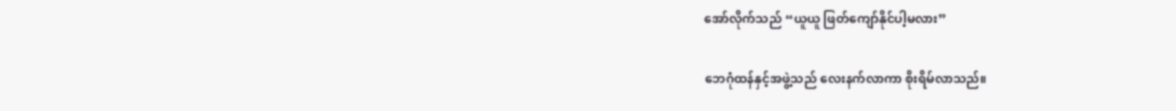အော်လိုက်သည် “ယူယူ ဖြတ်ကျော်နိုင်ပါ့မလား”

ဘေဂုံထန်နှင့်အဖွဲ့သည် လေးနက်လာကာ စိုးရိမ်လာသည်။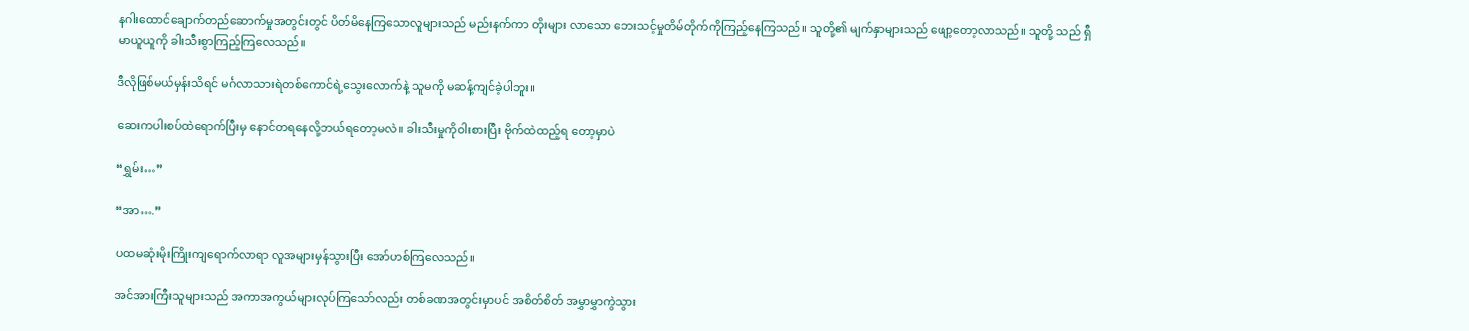နဂါးထောင်ချောက်တည်ဆောက်မှုအတွင်းတွင် ပိတ်မိနေကြသောလူများသည် မည်းနက်ကာ တိုးများ လာသော ဘေးသင့်မှုတိမ်တိုက်ကိုကြည့်နေကြသည်။ သူတို့၏ မျက်နှာများသည် ဖျော့တော့လာသည်။ သူတို့ သည် ရှီမာယူယူကို ခါးသီးစွာကြည့်ကြလေသည်။

ဒီလိုဖြစ်မယ်မှန်းသိရင် မင်္ဂလာသားရဲတစ်ကောင်ရဲ့သွေးလောက်နဲ့ သူမကို မဆန့်ကျင်ခဲ့ပါဘူး။

ဆေးကပါးစပ်ထဲရောက်ပြီးမှ နောင်တရနေလို့ဘယ်ရတော့မလဲ။ ခါးသီးမှုကိုဝါးစားပြီး ဗိုက်ထဲထည့်ရ တော့မှာပဲ

“ရွှမ်း…”

“အာ….”

ပထမဆုံးမိုးကြိုးကျရောက်လာရာ လူအများမှန်သွားပြီး အော်ဟစ်ကြလေသည်။

အင်အားကြီးသူများသည် အကာအကွယ်များလုပ်ကြသော်လည်း တစ်ခဏအတွင်းမှာပင် အစိတ်စိတ် အမွှာမွှာကွဲသွား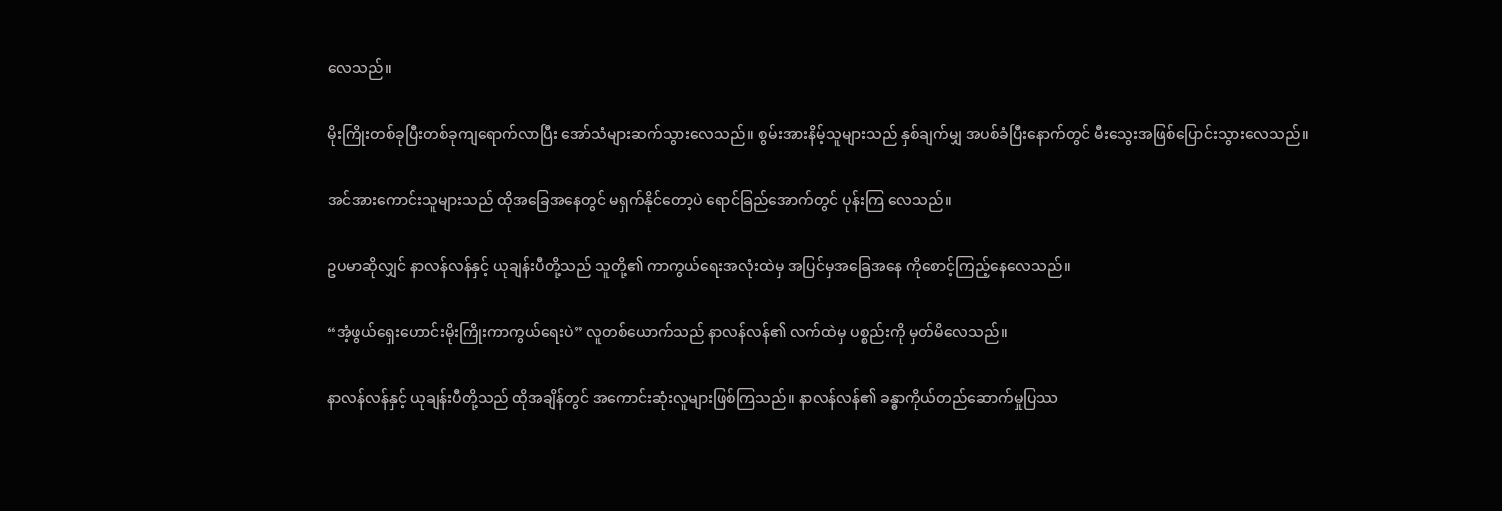လေသည်။

မိုးကြိုးတစ်ခုပြီးတစ်ခုကျရောက်လာပြီး အော်သံများဆက်သွားလေသည်။ စွမ်းအားနိမ့်သူများသည် နှစ်ချက်မျှ အပစ်ခံပြီးနောက်တွင် မီးသွေးအဖြစ်ပြောင်းသွားလေသည်။

အင်အားကောင်းသူများသည် ထိုအခြေအနေတွင် မရှက်နိုင်တော့ပဲ ရောင်ခြည်အောက်တွင် ပုန်းကြ လေသည်။

ဥပမာဆိုလျှင် နာလန်လန်နှင့် ယုချန်းပီတို့သည် သူတို့၏ ကာကွယ်ရေးအလုံးထဲမှ အပြင်မှအခြေအနေ ကိုစောင့်ကြည့်နေလေသည်။

“အံ့ဖွယ်ရှေးဟောင်းမိုးကြိုးကာကွယ်ရေးပဲ” လူတစ်ယောက်သည် နာလန်လန်၏ လက်ထဲမှ ပစ္စည်းကို မှတ်မိလေသည်။

နာလန်လန်နှင့် ယုချန်းပီတို့သည် ထိုအချိန်တွင် အကောင်းဆုံးလူများဖြစ်ကြသည်။ နာလန်လန်၏ ခန္ဓာကိုယ်တည်ဆောက်မှုပြဿ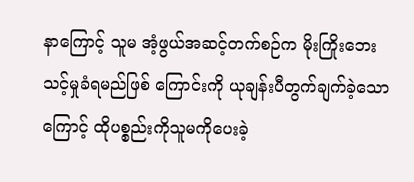နာကြောင့် သူမ အံ့ဖွယ်အဆင့်တက်စဉ်က မိုးကြိုးဘေးသင့်မှုခံရမည်ဖြစ် ကြောင်းကို ယုချန်းပီတွက်ချက်ခဲ့သောကြောင့် ထိုပစ္စည်းကိုသူမကိုပေးခဲ့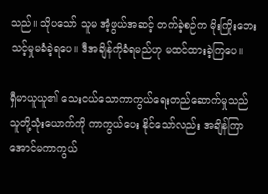သည်။ သိုပသော် သူမ အံ့ဖွယ်အဆင့် တက်ခဲ့စဉ်က မိုးကြိုးဘေးသင့်မှုမခံခဲ့ရပေ။ ဒီအချိန်ကိုခံရမည်ဟု မထင်ထားခဲ့ကြပေ။

ရှီမာယူယူ၏ သေးငယ်သောကာကွယ်ရေးတည်ဆောက်မှုသည် သူတို့သုံးယောက်ကို ကာကွယ်ပေး နိုင်သော်လည်း အချိန်ကြာအောင်မကာကွယ်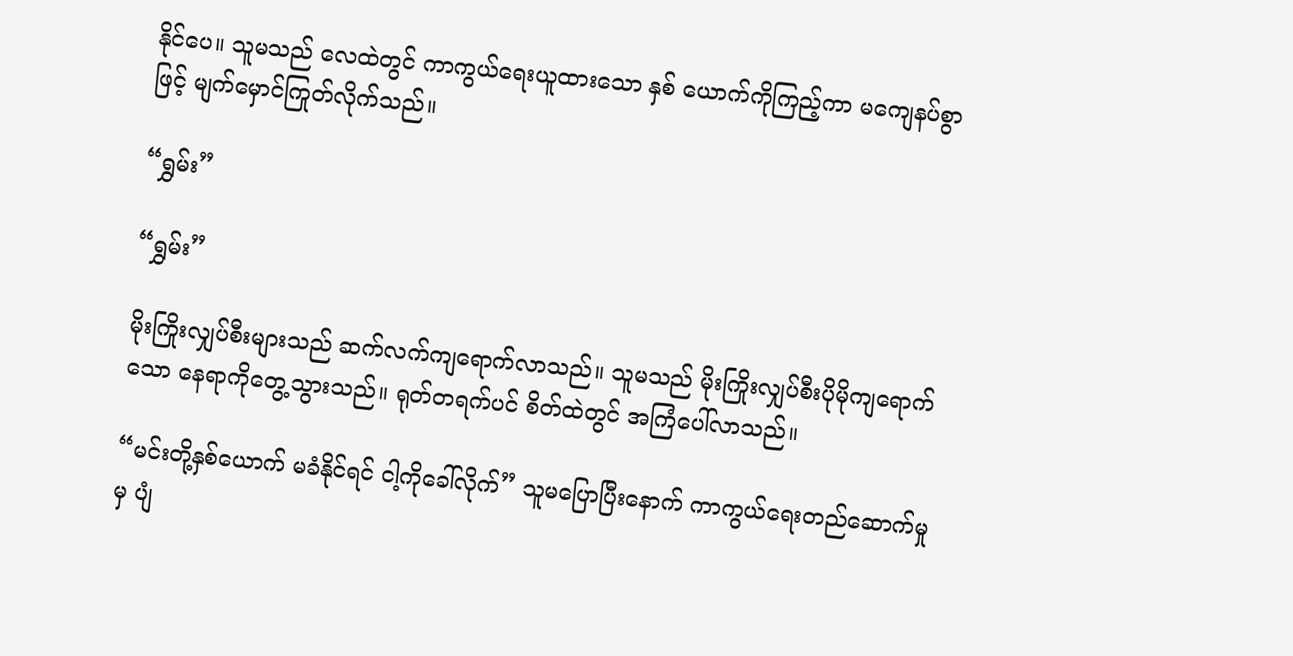နိုင်ပေ။ သူမသည် လေထဲတွင် ကာကွယ်ရေးယူထားသော နှစ် ယောက်ကိုကြည့်ကာ မကျေနပ်စွာဖြင့် မျက်မှောင်ကြုတ်လိုက်သည်။

“ရွှမ်း”

“ရွှမ်း”

မိုးကြိုးလျှပ်စီးများသည် ဆက်လက်ကျရောက်လာသည်။ သူမသည် မိုးကြိုးလျှပ်စီးပိုမိုကျရောက်သော နေရာကိုတွေ့သွားသည်။ ရုတ်တရက်ပင် စိတ်ထဲတွင် အကြံပေါ်လာသည်။

“မင်းတို့နှစ်ယောက် မခံနိုင်ရင် ငါ့ကိုခေါ်လိုက်” သူမပြောပြီးနောက် ကာကွယ်ရေးတည်ဆောက်မှုမှ ပျံ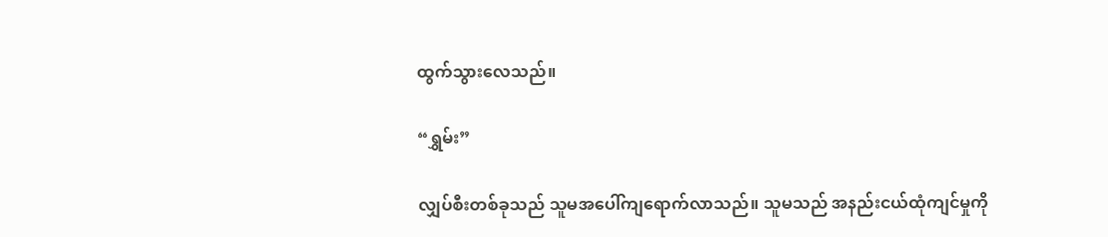ထွက်သွားလေသည်။

“ရွှမ်း”

လျှပ်စီးတစ်ခုသည် သူမအပေါ်ကျရောက်လာသည်။ သူမသည် အနည်းငယ်ထုံကျင်မှုကို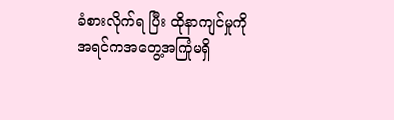ခံစားလိုက်ရ ပြီး ထိုနာကျင်မှုကို အရင်ကအတွေ့အကြုံမရှိ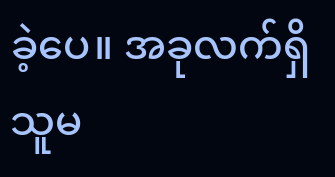ခဲ့ပေ။ အခုလက်ရှိ သူမ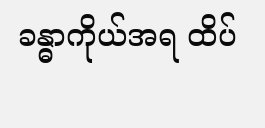ခန္ဓာကိုယ်အရ ထိပ်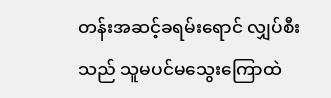တန်းအဆင့်ခရမ်းရောင် လျှပ်စီးသည် သူမပင်မသွေးကြောထဲ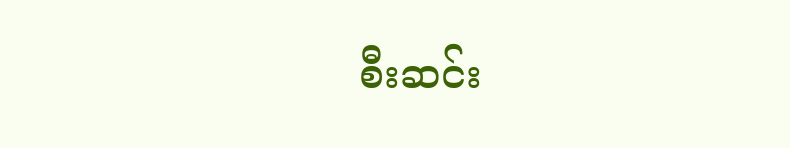စီးဆင်း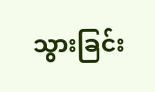သွားခြင်း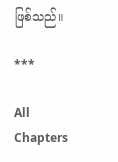ဖြစ်သည်။

***

All Chapters